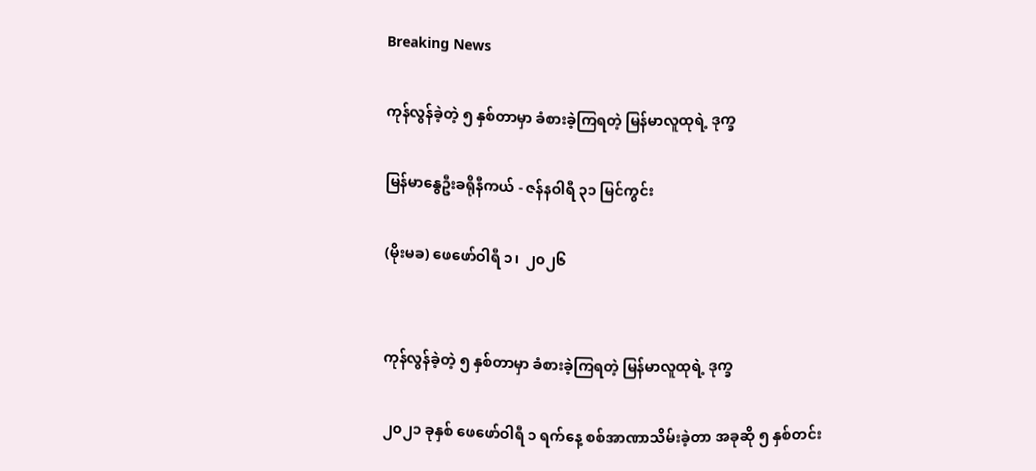Breaking News

ကုန်လွန်ခဲ့တဲ့ ၅ နှစ်တာမှာ ခံစားခဲ့ကြရတဲ့ မြန်မာလူထုရဲ့ ဒုက္ခ

မြန်မာနွေဦးခရိုနီကယ် - ဇန်နဝါရီ ၃၁ မြင်ကွင်း

(မိုးမခ) ဖေဖော်ဝါရီ ၁၊  ၂၀၂၆


ကုန်လွန်ခဲ့တဲ့ ၅ နှစ်တာမှာ ခံစားခဲ့ကြရတဲ့ မြန်မာလူထုရဲ့ ဒုက္ခ

၂၀၂၁ ခုနှစ် ဖေဖော်ဝါရီ ၁ ရက်နေ့ စစ်အာဏာသိမ်းခဲ့တာ အခုဆို ၅ နှစ်တင်း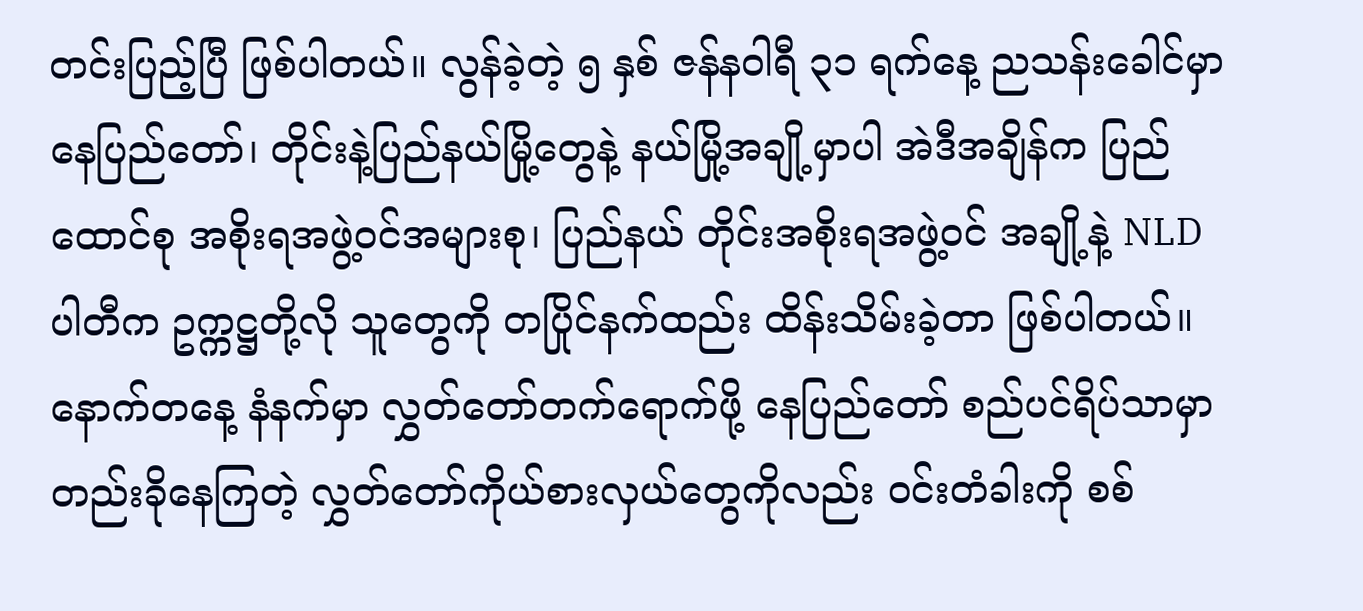တင်းပြည့်ပြီ ဖြစ်ပါတယ်။ လွန်ခဲ့တဲ့ ၅ နှစ် ဇန်နဝါရီ ၃၁ ရက်နေ့ ညသန်းခေါင်မှာ နေပြည်တော်၊ တိုင်းနဲ့ပြည်နယ်မြို့တွေနဲ့ နယ်မြို့အချို့မှာပါ အဲဒီအချိန်က ပြည်ထောင်စု အစိုးရအဖွဲ့ဝင်အများစု၊ ပြည်နယ် တိုင်းအစိုးရအဖွဲ့ဝင် အချို့နဲ့ NLD ပါတီက ဥက္ကဋ္ဌတို့လို သူတွေကို တပြိုင်နက်ထည်း ထိန်းသိမ်းခဲ့တာ ဖြစ်ပါတယ်။ နောက်တနေ့ နံနက်မှာ လွှတ်တော်တက်ရောက်ဖို့ နေပြည်တော် စည်ပင်ရိပ်သာမှာ တည်းခိုနေကြတဲ့ လွှတ်တော်ကိုယ်စားလှယ်တွေကိုလည်း ဝင်းတံခါးကို စစ်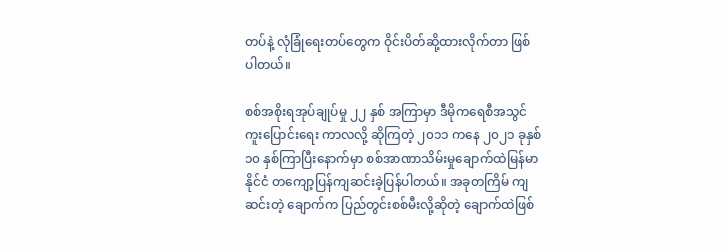တပ်နဲ့ လုံခြုံရေးတပ်တွေက ဝိုင်းပိတ်ဆို့ထားလိုက်တာ ဖြစ်ပါတယ်။

စစ်အစိုးရအုပ်ချုပ်မှု ၂၂ နှစ် အကြာမှာ ဒီမိုကရေစီအသွင်ကူးပြောင်းရေး ကာလလို့ ဆိုကြတဲ့ ၂၀၁၁ ကနေ ၂၀၂၁ ခုနှစ် ၁၀ နှစ်ကြာပြီးနောက်မှာ စစ်အာဏာသိမ်းမှုချောက်ထဲမြန်မာနိုင်ငံ တကျော့ပြန်ကျဆင်းခဲ့ပြန်ပါတယ်။ အခုတကြိမ် ကျဆင်းတဲ့ ချောက်က ပြည်တွင်းစစ်မီးလို့ဆိုတဲ့ ချောက်ထဲဖြစ်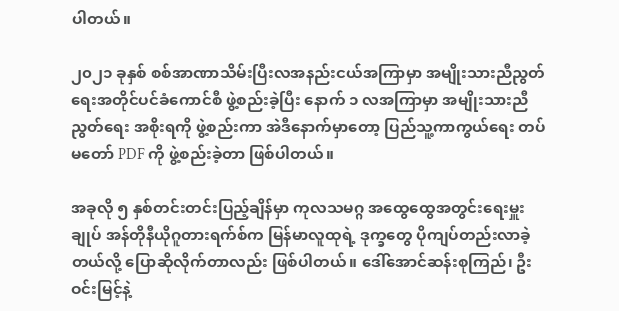ပါတယ်။

၂၀၂၁ ခုနှစ် စစ်အာဏာသိမ်းပြီးလအနည်းငယ်အကြာမှာ အမျိုးသားညီညွတ်ရေးအတိုင်ပင်ခံကောင်စီ ဖွဲ့စည်းခဲ့ပြီး နောက် ၁ လအကြာမှာ အမျိုးသားညီညွတ်ရေး အစိုးရကို ဖွဲ့စည်းကာ အဲဒီနောက်မှာတော့ ပြည်သူ့ကာကွယ်ရေး တပ်မတော် PDF ကို ဖွဲ့စည်းခဲ့တာ ဖြစ်ပါတယ်။

အခုလို ၅ နှစ်တင်းတင်းပြည့်ချိန်မှာ ကုလသမဂ္ဂ အထွေထွေအတွင်းရေးမှူးချုပ် အန်တိုနီယိုဂူတားရက်စ်က မြန်မာလူထုရဲ့ ဒုက္ခတွေ ပိုကျပ်တည်းလာခဲ့တယ်လို့ ပြောဆိုလိုက်တာလည်း ဖြစ်ပါတယ်။ ဒေါ်အောင်ဆန်းစုကြည်၊ ဦးဝင်းမြင့်နဲ့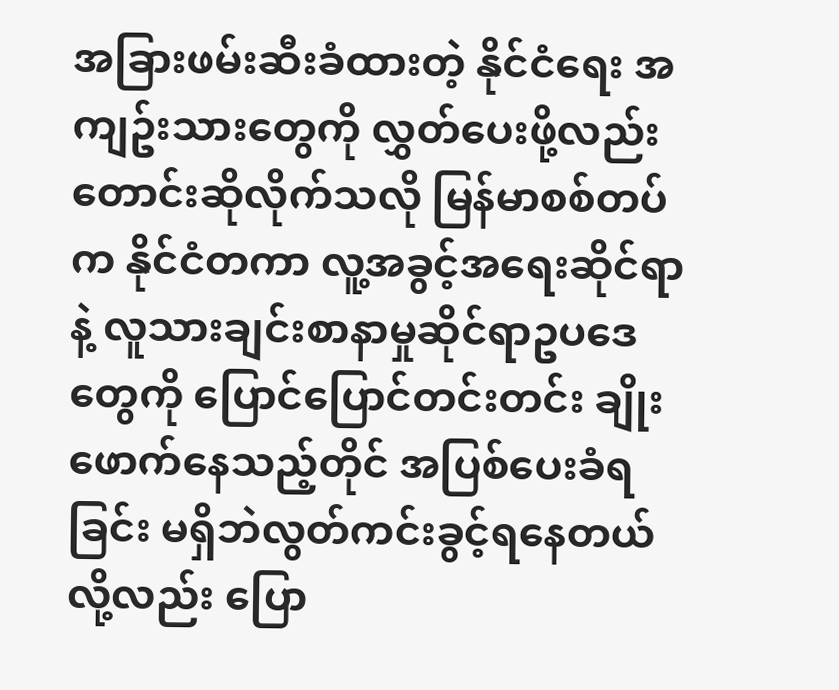အခြားဖမ်းဆီးခံထားတဲ့ နိုင်ငံရေး အကျဥ်းသားတွေကို လွှတ်ပေးဖို့လည်း တောင်းဆိုလိုက်သလို မြန်မာစစ်တပ်က နိုင်ငံတကာ လူ့အခွင့်အရေးဆိုင်ရာနဲ့ လူသားချင်းစာနာမှုဆိုင်ရာဥပဒေတွေကို ပြောင်ပြောင်တင်းတင်း ချိုးဖောက်နေသည့်တိုင် အပြစ်ပေးခံရခြင်း မရှိဘဲလွတ်ကင်းခွင့်ရနေတယ်လို့လည်း ပြော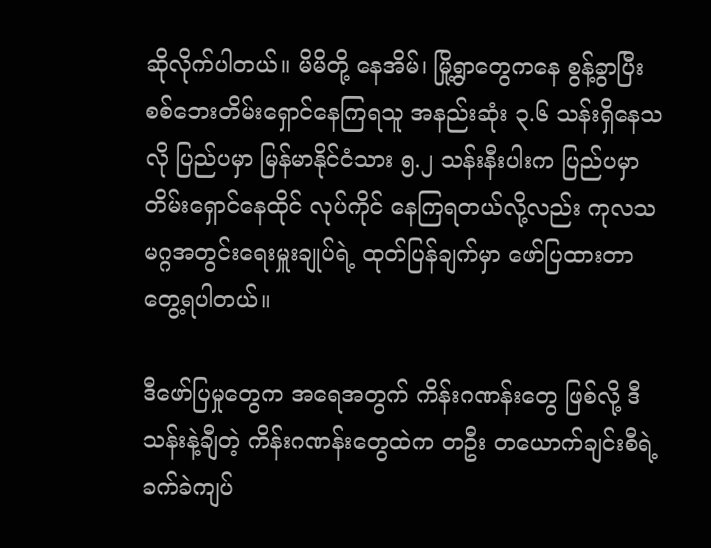ဆိုလိုက်ပါတယ်။ မိမိတို့ နေအိမ်၊ မြို့ရွာတွေကနေ စွန့်ခွာပြီး စစ်ဘေးတိမ်းရှောင်နေကြရသူ အနည်းဆုံး ၃.၆ သန်းရှိနေသလို ပြည်ပမှာ မြန်မာနိုင်ငံသား ၅.၂ သန်းနီးပါးက ပြည်ပမှာ တိမ်းရှောင်နေထိုင် လုပ်ကိုင် နေကြရတယ်လို့လည်း ကုလသမဂ္ဂအတွင်းရေးမှူးချုပ်ရဲ့ ထုတ်ပြန်ချက်မှာ ဖော်ပြထားတာ တွေ့ရပါတယ်။

ဒီဖော်ပြမှုတွေက အရေအတွက် ကိန်းဂဏန်းတွေ ဖြစ်လို့ ဒီသန်းနဲ့ချီတဲ့ ကိန်းဂဏန်းတွေထဲက တဦး တယောက်ချင်းစီရဲ့ ခက်ခဲကျပ်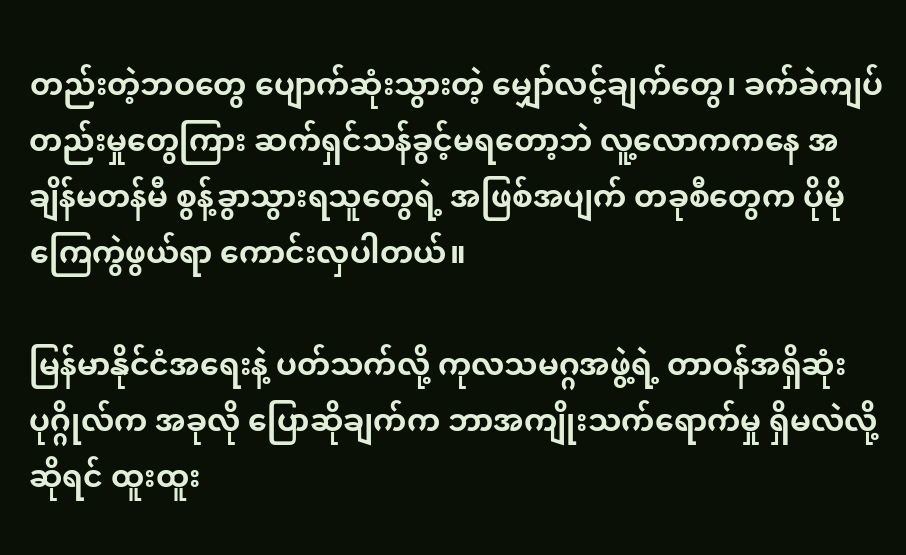တည်းတဲ့ဘဝတွေ ပျောက်ဆုံးသွားတဲ့ မျှော်လင့်ချက်တွေ၊ ခက်ခဲကျပ်တည်းမှုတွေကြား ဆက်ရှင်သန်ခွင့်မရတော့ဘဲ လူ့လောကကနေ အချိန်မတန်မီ စွန့်ခွာသွားရသူတွေရဲ့ အဖြစ်အပျက် တခုစီတွေက ပိုမိုကြေကွဲဖွယ်ရာ ကောင်းလှပါတယ်။

မြန်မာနိုင်ငံအရေးနဲ့ ပတ်သက်လို့ ကုလသမဂ္ဂအဖွဲ့ရဲ့ တာဝန်အရှိဆုံး ပုဂ္ဂိုလ်က အခုလို ပြောဆိုချက်က ဘာအကျိုးသက်ရောက်မှု ရှိမလဲလို့ဆိုရင် ထူးထူး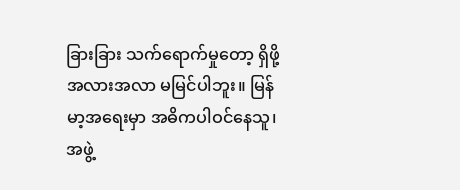ခြားခြား သက်ရောက်မှုတော့ ရှိဖို့အလားအလာ မမြင်ပါဘူး။ မြန်မာ့အရေးမှာ အဓိကပါဝင်နေသူ၊ အဖွဲ့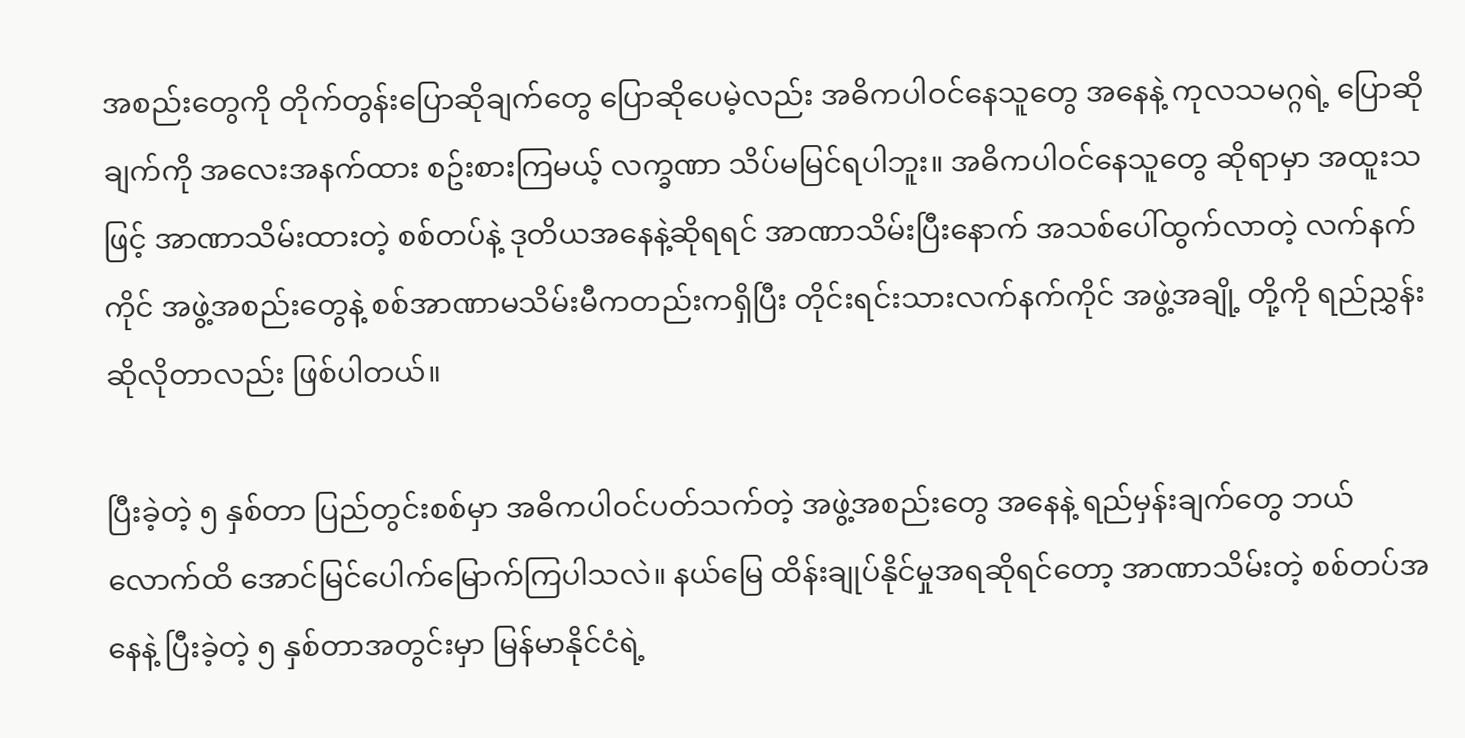အစည်းတွေကို တိုက်တွန်းပြောဆိုချက်တွေ ပြောဆိုပေမဲ့လည်း အဓိကပါဝင်နေသူတွေ အနေနဲ့ ကုလသမဂ္ဂရဲ့ ပြောဆိုချက်ကို အလေးအနက်ထား စဥ်းစားကြမယ့် လက္ခဏာ သိပ်မမြင်ရပါဘူး။ အဓိကပါဝင်နေသူတွေ ဆိုရာမှာ အထူးသဖြင့် အာဏာသိမ်းထားတဲ့ စစ်တပ်နဲ့ ဒုတိယအနေနဲ့ဆိုရရင် အာဏာသိမ်းပြီးနောက် အသစ်ပေါ်ထွက်လာတဲ့ လက်နက်ကိုင် အဖွဲ့အစည်းတွေနဲ့ စစ်အာဏာမသိမ်းမီကတည်းကရှိပြီး တိုင်းရင်းသားလက်နက်ကိုင် အဖွဲ့အချို့ တို့ကို ရည်ညွှန်းဆိုလိုတာလည်း ဖြစ်ပါတယ်။

ပြီးခဲ့တဲ့ ၅ နှစ်တာ ပြည်တွင်းစစ်မှာ အဓိကပါဝင်ပတ်သက်တဲ့ အဖွဲ့အစည်းတွေ အနေနဲ့ ရည်မှန်းချက်တွေ ဘယ်လောက်ထိ အောင်မြင်ပေါက်မြောက်ကြပါသလဲ။ နယ်မြေ ထိန်းချုပ်နိုင်မှုအရဆိုရင်တော့ အာဏာသိမ်းတဲ့ စစ်တပ်အနေနဲ့ ပြီးခဲ့တဲ့ ၅ နှစ်တာအတွင်းမှာ မြန်မာနိုင်ငံရဲ့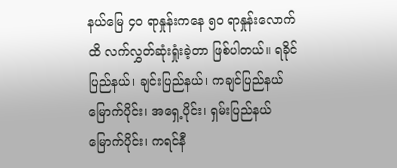နယ်မြေ ၄၀ ရာနှုန်းကနေ ၅၀ ရာနှုန်းလောက်ထိ လက်လွှတ်ဆုံးရှုံးခဲ့တာ ဖြစ်ပါတယ်။ ရခိုင်ပြည်နယ်၊ ချင်းပြည်နယ်၊ ကချင်ပြည်နယ်မြောက်ပိုင်း၊ အရှေ့ပိုင်း၊ ရှမ်းပြည်နယ်မြောက်ပိုင်း၊ ကရင်နီ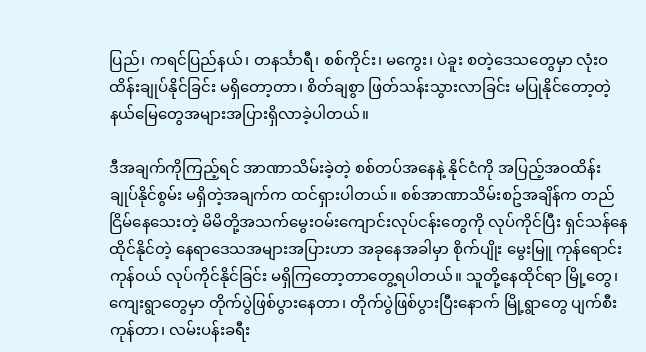ပြည်၊ ကရင်ပြည်နယ်၊ တနင်္သာရီ၊ စစ်ကိုင်း၊ မကွေး၊ ပဲခူး စတဲ့ဒေသတွေမှာ လုံးဝ ထိန်းချုပ်နိုင်ခြင်း မရှိတော့တာ၊ စိတ်ချစွာ ဖြတ်သန်းသွားလာခြင်း မပြုနိုင်တော့တဲ့ နယ်မြေတွေအများအပြားရှိလာခဲ့ပါတယ်။

ဒီအချက်ကိုကြည့်ရင် အာဏာသိမ်းခဲ့တဲ့ စစ်တပ်အနေနဲ့ နိုင်ငံကို အပြည့်အဝထိန်းချုပ်နိုင်စွမ်း မရှိတဲ့အချက်က ထင်ရှားပါတယ်။ စစ်အာဏာသိမ်းစဥ်အချိန်က တည်ငြိမ်နေသေးတဲ့ မိမိတို့အသက်မွေးဝမ်းကျောင်းလုပ်ငန်းတွေကို လုပ်ကိုင်ပြီး ရှင်သန်နေထိုင်နိုင်တဲ့ နေရာဒေသအများအပြားဟာ အခုနေအခါမှာ စိုက်ပျိုး မွေးမြူ ကုန်ရောင်းကုန်ဝယ် လုပ်ကိုင်နိုင်ခြင်း မရှိကြတော့တာတွေ့ရပါတယ်။ သူတို့နေထိုင်ရာ မြို့တွေ၊ ကျေးရွာတွေမှာ တိုက်ပွဲဖြစ်ပွားနေတာ၊ တိုက်ပွဲဖြစ်ပွားပြီးနောက် မြို့ရွာတွေ ပျက်စီးကုန်တာ၊ လမ်းပန်းခရီး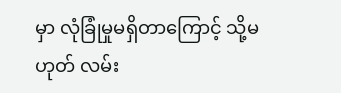မှာ လုံခြုံမှုမရှိတာကြောင့် သို့မဟုတ် လမ်း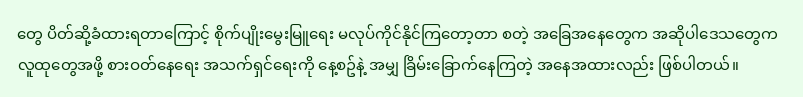တွေ ပိတ်ဆို့ခံထားရတာကြောင့် စိုက်ပျိုးမွေးမြူရေး မလုပ်ကိုင်နိုင်ကြတော့တာ စတဲ့ အခြေအနေတွေက အဆိုပါဒေသတွေက လူထုတွေအဖို့ စားဝတ်နေရေး အသက်ရှင်ရေးကို နေ့စဥ်နဲ့ အမျှ ခြိမ်းခြောက်နေကြတဲ့ အနေအထားလည်း ဖြစ်ပါတယ်။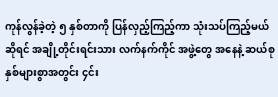ကုန်လွန်ခဲ့တဲ့ ၅ နှစ်တာကို ပြန်လှည့်ကြည့်ကာ သုံးသပ်ကြည့်မယ်ဆိုရင် အချို့တိုင်းရင်းသား လက်နက်ကိုင် အဖွဲ့တွေ အနေနဲ့ ဆယ်စုနှစ်များစွာအတွင်း ၄င်း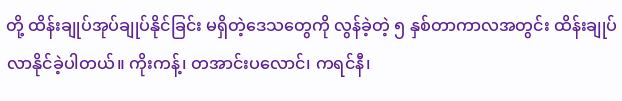တို့ ထိန်းချုပ်အုပ်ချုပ်နိုင်ခြင်း မရှိတဲ့ဒေသတွေကို လွန်ခဲ့တဲ့ ၅ နှစ်တာကာလအတွင်း ထိန်းချုပ်လာနိုင်ခဲ့ပါတယ်။ ကိုးကန့်၊ တအာင်းပလောင်၊ ကရင်နီ၊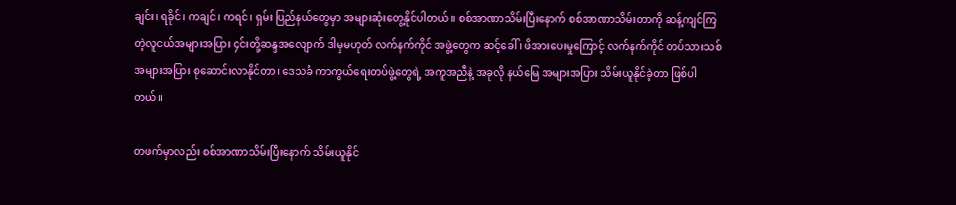ချင်း၊ ရခိုင်၊ ကချင်၊ ကရင်၊ ရှမ်း ပြည်နယ်တွေမှာ အများဆုံးတွေ့နိုင်ပါတယ်။ စစ်အာဏာသိမ်းပြီးနောက် စစ်အာဏာသိမ်းတာကို ဆန့်ကျင်ကြတဲ့လူငယ်အများအပြား ၄င်းတို့ဆန္ဒအလျောက် ဒါမှမဟုတ် လက်နက်ကိုင် အဖွဲ့တွေက ဆင့်ခေါ် ၊ ဖိအားပေးမှုကြောင့် လက်နက်ကိုင် တပ်သားသစ် အများအပြား စုဆောင်းလာနိုင်တာ၊ ဒေသခံ ကာကွယ်ရေးတပ်ဖွဲ့တွေရဲ့ အကူအညီနဲ့ အခုလို နယ်မြေ အများအပြား သိမ်းယူနိုင်ခဲ့တာ ဖြစ်ပါတယ်။

တဖက်မှာလည်း စစ်အာဏာသိမ်းပြီးနောက် သိမ်းယူနိုင်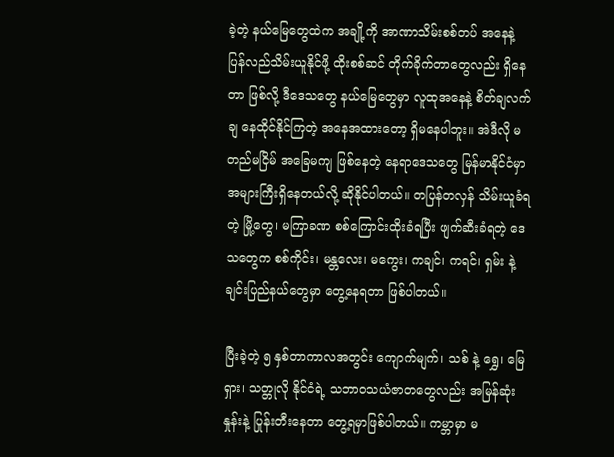ခဲ့တဲ့ နယ်မြေတွေထဲက အချို့ကို အာဏာသိမ်းစစ်တပ် အနေနဲ့ ပြန်လည်သိမ်းယူနိုင်ဖို့ ထိုးစစ်ဆင် တိုက်ခိုက်တာတွေလည်း ရှိနေတာ ဖြစ်လို့ ဒီဒေသတွေ နယ်မြေတွေမှာ လူထုအနေနဲ့ စိတ်ချလက်ချ နေထိုင်နိုင်ကြတဲ့ အနေအထားတော့ ရှိမနေပါဘူး။ အဲဒီလို မတည်မငြိမ် အခြေမကျ ဖြစ်နေတဲ့ နေရာဒေသတွေ မြန်မာနိုင်ငံမှာ အများကြီးရှိနေတယ်လို့ ဆိုနိုင်ပါတယ်။ တပြန်တလှန် သိမ်းယူခံရတဲ့ မြို့တွေ၊ မကြာခဏ စစ်ကြောင်းထိုးခံရပြီး ဖျက်ဆီးခံရတဲ့ ဒေသတွေက စစ်ကိုင်း၊ မန္တလေး၊ မကွေး၊ ကချင်၊ ကရင်၊ ရှမ်း နဲ့ ချင်းပြည်နယ်တွေမှာ တွေ့နေရတာ ဖြစ်ပါတယ်။

ပြီးခဲ့တဲ့ ၅ နှစ်တာကာလအတွင်း ကျောက်မျက်၊ သစ် နဲ့ ရွှေ၊ မြေရှား၊ သတ္တုလို နိုင်ငံရဲ့ သဘာဝသယံဇာတတွေလည်း အမြန်ဆုံးနှုန်းနဲ့ ပြုန်းတီးနေတာ တွေ့ရမှာဖြစ်ပါတယ်။ ကမ္ဘာမှာ မ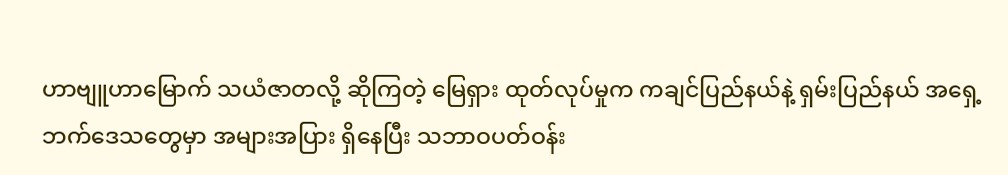ဟာဗျူဟာမြောက် သယံဇာတလို့ ဆိုကြတဲ့ မြေရှား ထုတ်လုပ်မှုက ကချင်ပြည်နယ်နဲ့ ရှမ်းပြည်နယ် အရှေ့ဘက်ဒေသတွေမှာ အများအပြား ရှိနေပြီး သဘာဝပတ်ဝန်း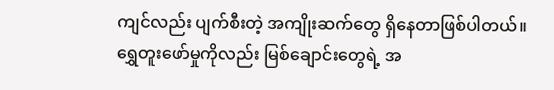ကျင်လည်း ပျက်စီးတဲ့ အကျိုးဆက်တွေ ရှိနေတာဖြစ်ပါတယ်။ ရွှေတူးဖော်မှုကိုလည်း မြစ်ချောင်းတွေရဲ့ အ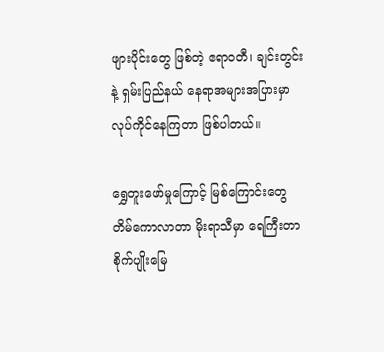ဖျားပိုင်းတွေ ဖြစ်တဲ့ ဧရာဝတီ၊ ချင်းတွင်းနဲ့ ရှမ်းပြည်နယ် နေရာအများအပြားမှာ လုပ်ကိုင်နေကြတာ ဖြစ်ပါတယ်။

ရွှေတူးဖော်မှုကြောင့် မြစ်ကြောင်းတွေ တိမ်ကောလာတာ မိုးရာသီမှာ ရေကြီးတာ စိုက်ပျိုးမြေ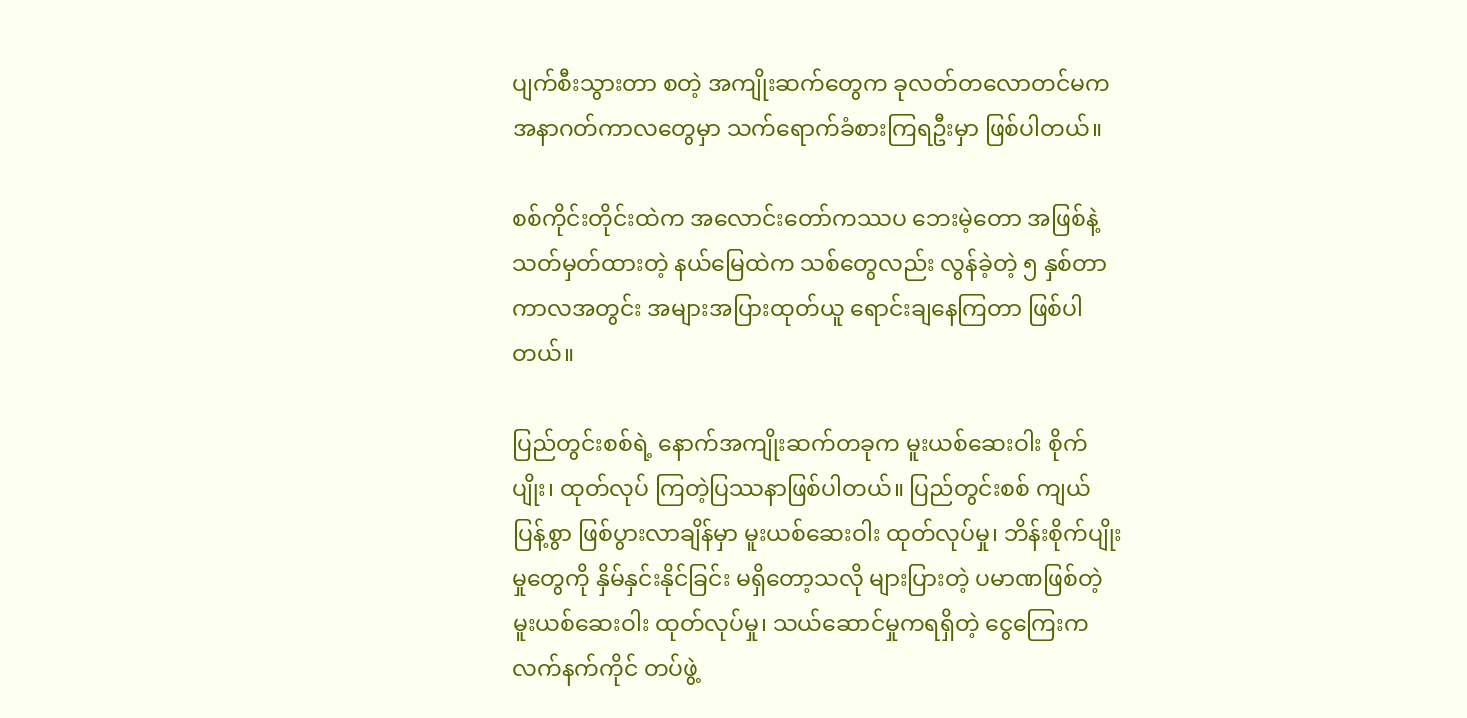ပျက်စီးသွားတာ စတဲ့ အကျိုးဆက်တွေက ခုလတ်တလောတင်မက အနာဂတ်ကာလတွေမှာ သက်ရောက်ခံစားကြရဦးမှာ ဖြစ်ပါတယ်။

စစ်ကိုင်းတိုင်းထဲက အလောင်းတော်ကဿပ ဘေးမဲ့တော အဖြစ်နဲ့ သတ်မှတ်ထားတဲ့ နယ်မြေထဲက သစ်တွေလည်း လွန်ခဲ့တဲ့ ၅ နှစ်တာကာလအတွင်း အများအပြားထုတ်ယူ ရောင်းချနေကြတာ ဖြစ်ပါတယ်။

ပြည်တွင်းစစ်ရဲ့ နောက်အကျိုးဆက်တခုက မူးယစ်ဆေးဝါး စိုက်ပျိုး၊ ထုတ်လုပ် ကြတဲ့ပြဿနာဖြစ်ပါတယ်။ ပြည်တွင်းစစ် ကျယ်ပြန့်စွာ ဖြစ်ပွားလာချိန်မှာ မူးယစ်ဆေးဝါး ထုတ်လုပ်မှု၊ ဘိန်းစိုက်ပျိုးမှုတွေကို နှိမ်နှင်းနိုင်ခြင်း မရှိတော့သလို များပြားတဲ့ ပမာဏဖြစ်တဲ့ မူးယစ်ဆေးဝါး ထုတ်လုပ်မှု၊ သယ်ဆောင်မှုကရရှိတဲ့ ငွေကြေးက လက်နက်ကိုင် တပ်ဖွဲ့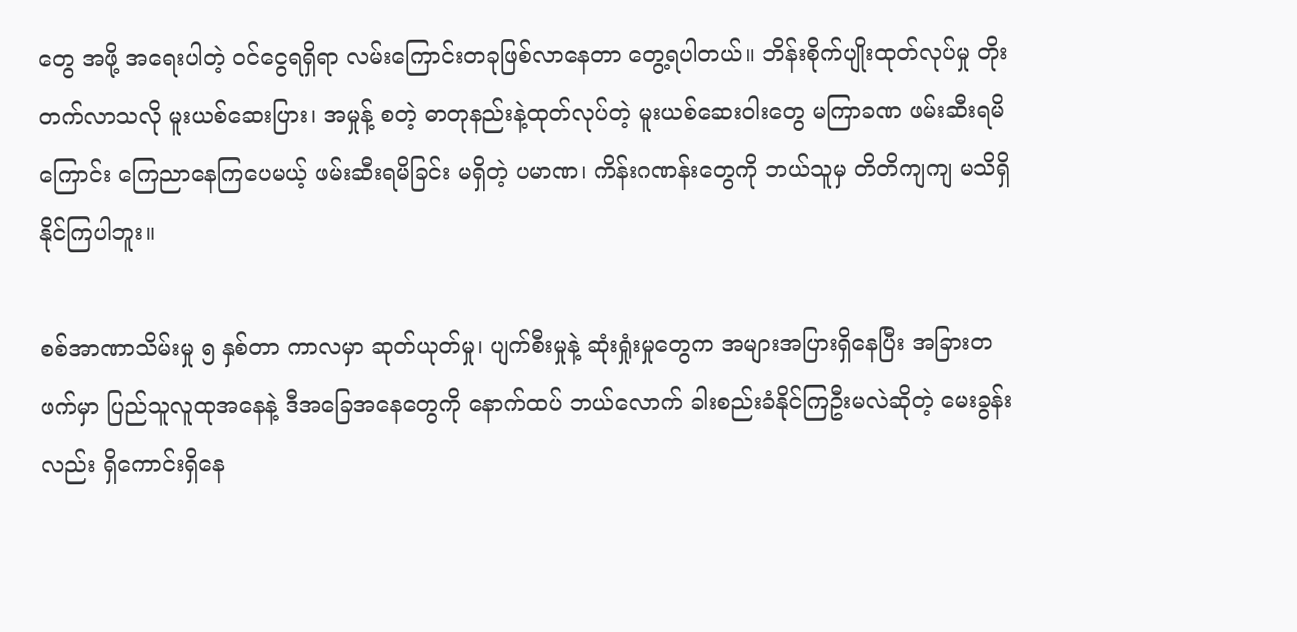တွေ အဖို့ အရေးပါတဲ့ ဝင်ငွေရရှိရာ လမ်းကြောင်းတခုဖြစ်လာနေတာ တွေ့ရပါတယ်။ ဘိန်းစိုက်ပျိုးထုတ်လုပ်မှု တိုးတက်လာသလို မူးယစ်ဆေးပြား၊ အမှုန့် စတဲ့ ဓာတုနည်းနဲ့ထုတ်လုပ်တဲ့ မူးယစ်ဆေးဝါးတွေ မကြာခဏ ဖမ်းဆီးရမိကြောင်း ကြေညာနေကြပေမယ့် ဖမ်းဆီးရမိခြင်း မရှိတဲ့ ပမာဏ၊ ကိန်းဂဏန်းတွေကို ဘယ်သူမှ တိတိကျကျ မသိရှိနိုင်ကြပါဘူး။

စစ်အာဏာသိမ်းမှု ၅ နှစ်တာ ကာလမှာ ဆုတ်ယုတ်မှု၊ ပျက်စီးမှုနဲ့ ဆုံးရှုံးမှုတွေက အများအပြားရှိနေပြီး အခြားတဖက်မှာ ပြည်သူလူထုအနေနဲ့ ဒီအခြေအနေတွေကို နောက်ထပ် ဘယ်လောက် ခါးစည်းခံနိုင်ကြဦးမလဲဆိုတဲ့ မေးခွန်းလည်း ရှိကောင်းရှိနေ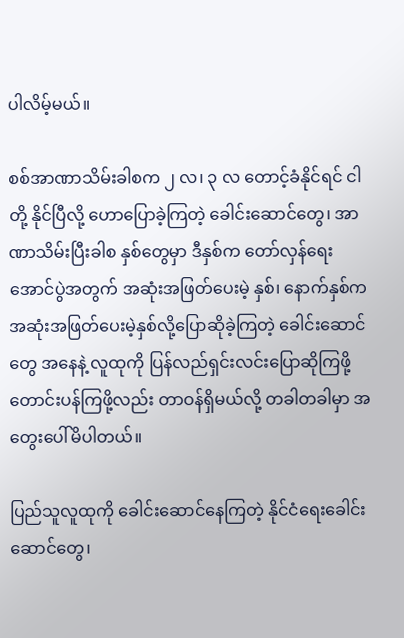ပါလိမ့်မယ်။

စစ်အာဏာသိမ်းခါစက ၂ လ၊ ၃ လ တောင့်ခံနိုင်ရင် ငါတို့ နိုင်ပြီလို့ ဟောပြောခဲ့ကြတဲ့ ခေါင်းဆောင်တွေ၊ အာဏာသိမ်းပြီးခါစ နှစ်တွေမှာ ဒီနှစ်က တော်လှန်ရေး အောင်ပွဲအတွက် အဆုံးအဖြတ်ပေးမဲ့ နှစ်၊ နောက်နှစ်က အဆုံးအဖြတ်ပေးမဲ့နှစ်လို့ပြောဆိုခဲ့ကြတဲ့ ခေါင်းဆောင်တွေ အနေနဲ့ လူထုကို ပြန်လည်ရှင်းလင်းပြောဆိုကြဖို့ တောင်းပန်ကြဖို့လည်း တာဝန်ရှိမယ်လို့ တခါတခါမှာ အတွေးပေါ်မိပါတယ်။

ပြည်သူလူထုကို ခေါင်းဆောင်နေကြတဲ့ နိုင်ငံရေးခေါင်းဆောင်တွေ၊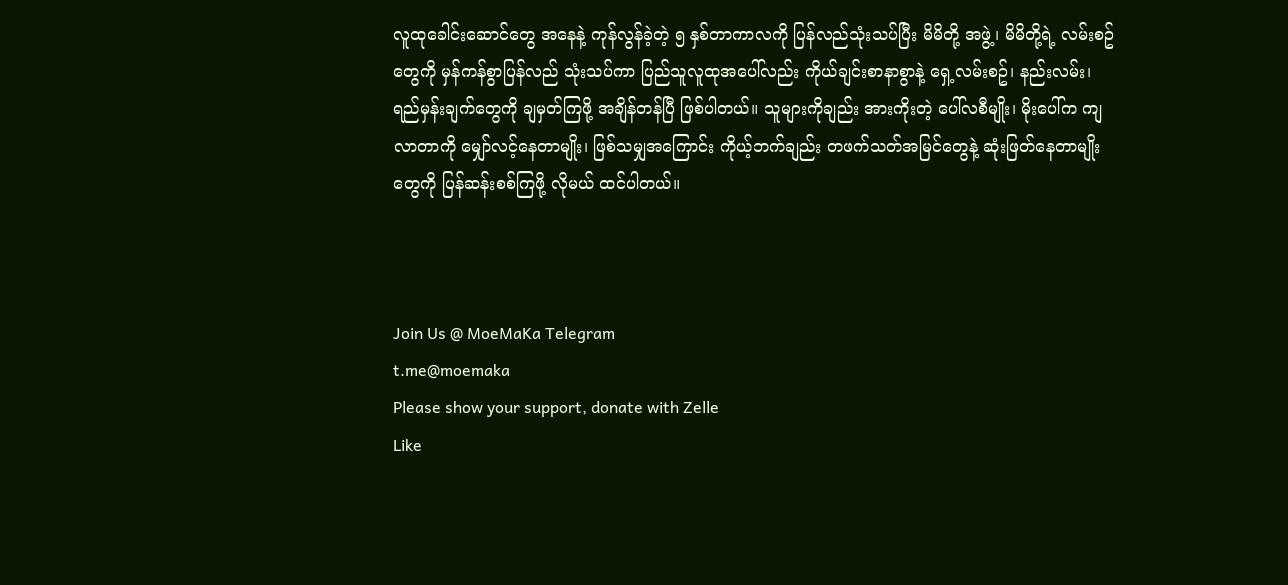လူထုခေါင်းဆောင်တွေ အနေနဲ့ ကုန်လွန်ခဲ့တဲ့ ၅ နှစ်တာကာလကို ပြန်လည်သုံးသပ်ပြီး မိမိတို့ အဖွဲ့၊ မိမိတို့ရဲ့ လမ်းစဥ်တွေကို မှန်ကန်စွာပြန်လည် သုံးသပ်ကာ ပြည်သူလူထုအပေါ်လည်း ကိုယ်ချင်းစာနာစွာနဲ့ ရှေ့လမ်းစဥ်၊ နည်းလမ်း၊ ရည်မှန်းချက်တွေကို ချမှတ်ကြဖို့ အချိန်တန်ပြီ ဖြစ်ပါတယ်။ သူများကိုချည်း အားကိုးတဲ့ ပေါ်လစီမျိုး၊ မိုးပေါ်က ကျလာတာကို မျှော်လင့်နေတာမျိုး၊ ဖြစ်သမျှအကြောင်း ကိုယ့်ဘက်ချည်း တဖက်သတ်အမြင်တွေနဲ့ ဆုံးဖြတ်နေတာမျိုးတွေကို ပြန်ဆန်းစစ်ကြဖို့ လိုမယ် ထင်ပါတယ်။



Join Us @ MoeMaKa Telegram
t.me@moemaka
Please show your support, donate with Zelle
Like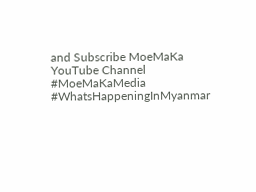and Subscribe MoeMaKa YouTube Channel
#MoeMaKaMedia
#WhatsHappeningInMyanmar